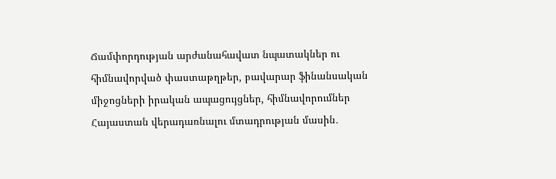Ճամփորդության արժանահավատ նպատակներ ու հիմնավորված փաստաթղթեր, բավարար ֆինանսական միջոցների իրական ապացույցներ, հիմնավորումներ Հայաստան վերադառնալու մտադրության մասին․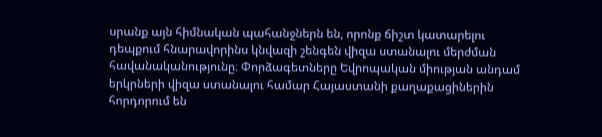սրանք այն հիմնական պահանջներն են, որոնք ճիշտ կատարելու դեպքում հնարավորինս կնվազի շենգեն վիզա ստանալու մերժման հավանականությունը։ Փորձագետները Եվրոպական միության անդամ երկրների վիզա ստանալու համար Հայաստանի քաղաքացիներին հորդորում են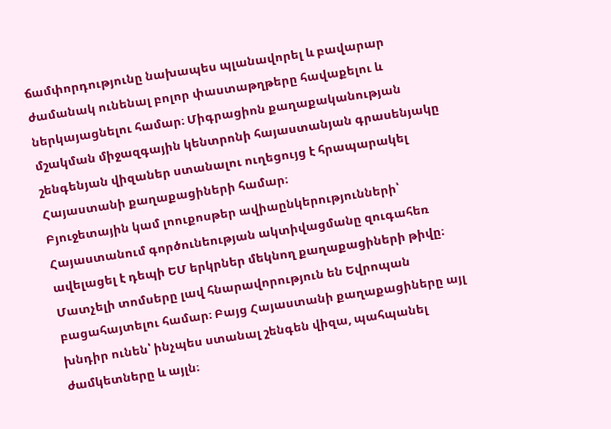ճամփորդությունը նախապես պլանավորել և բավարար ժամանակ ունենալ բոլոր փաստաթղթերը հավաքելու և ներկայացնելու համար։ Միգրացիոն քաղաքականության մշակման միջազգային կենտրոնի հայաստանյան գրասենյակը շենգենյան վիզաներ ստանալու ուղեցույց է հրապարակել Հայաստանի քաղաքացիների համար։
Բյուջետային կամ լոուքոսթեր ավիաընկերությունների՝ Հայաստանում գործունեության ակտիվացմանը զուգահեռ ավելացել է դեպի ԵՄ երկրներ մեկնող քաղաքացիների թիվը։ Մատչելի տոմսերը լավ հնարավորություն են Եվրոպան բացահայտելու համար։ Բայց Հայաստանի քաղաքացիները այլ խնդիր ունեն՝ ինչպես ստանալ շենգեն վիզա, պահպանել ժամկետները և այլն։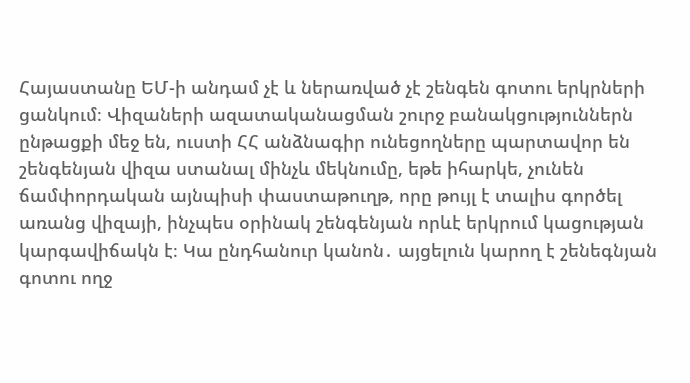Հայաստանը ԵՄ-ի անդամ չէ և ներառված չէ շենգեն գոտու երկրների ցանկում։ Վիզաների ազատականացման շուրջ բանակցություններն ընթացքի մեջ են, ուստի ՀՀ անձնագիր ունեցողները պարտավոր են շենգենյան վիզա ստանալ մինչև մեկնումը, եթե իհարկե, չունեն ճամփորդական այնպիսի փաստաթուղթ, որը թույլ է տալիս գործել առանց վիզայի, ինչպես օրինակ շենգենյան որևէ երկրում կացության կարգավիճակն է։ Կա ընդհանուր կանոն․ այցելուն կարող է շենեգնյան գոտու ողջ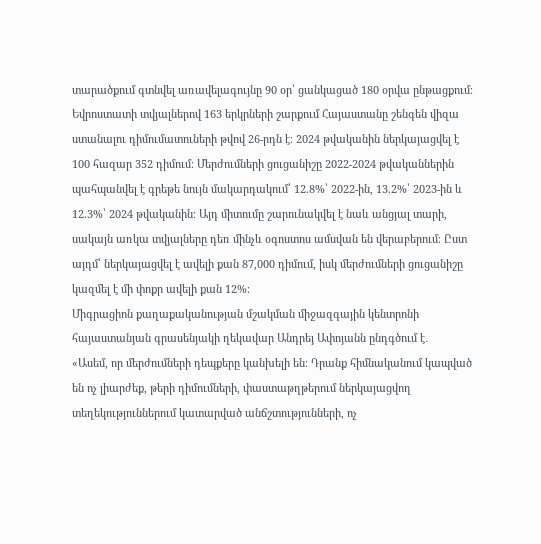տարածքում գտնվել առավելագույնը 90 օր՝ ցանկացած 180 օրվա ընթացքում։
Եվրոստատի տվյալներով 163 երկրների շարքում Հայաստանը շենգեն վիզա ստանալու դիմումատուների թվով 26-րդն է։ 2024 թվականին ներկայացվել է 100 հազար 352 դիմում։ Մերժումների ցուցանիշը 2022-2024 թվականներին պահպանվել է գրեթե նույն մակարդակում՝ 12.8%՝ 2022-ին, 13.2%՝ 2023-ին և 12.3%՝ 2024 թվականին։ Այդ միտումը շարունակվել է նաև անցյալ տարի, սակայն առկա տվյալները դեռ մինչև օգոստոս ամսվան են վերաբերում։ Ըստ այդմ՝ ներկայացվել է ավելի քան 87,000 դիմում, իսկ մերժումների ցուցանիշը կազմել է մի փոքր ավելի քան 12%։
Միգրացիոն քաղաքականության մշակման միջազգային կենտրոնի հայաստանյան գրասենյակի ղեկավար Անդրեյ Ափոյանն ընդգծում է․
«Ասեմ, որ մերժումների դեպքերը կանխելի են։ Դրանք հիմնականում կապված են ոչ լիարժեք, թերի դիմումների, փաստաթղթերում ներկայացվող տեղեկություններում կատարված անճշտությունների, ոչ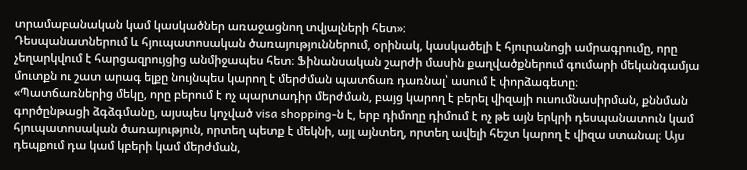տրամաբանական կամ կասկածներ առաջացնող տվյալների հետ»։
Դեսպանատներում և հյուպատոսական ծառայություններում, օրինակ, կասկածելի է հյուրանոցի ամրագրումը, որը չեղարկվում է հարցազրույցից անմիջապես հետ։ Ֆինանսական շարժի մասին քաղվածքներում գումարի մեկանգամյա մուտքն ու շատ արագ ելքը նույնպես կարող է մերժման պատճառ դառնալ՝ ասում է փորձագետը։
«Պատճառներից մեկը, որը բերում է ոչ պարտադիր մերժման, բայց կարող է բերել վիզայի ուսումնասիրման, քննման գործընթացի ձգձգմանը, այսպես կոչված visa shopping-ն է, երբ դիմողը դիմում է ոչ թե այն երկրի դեսպանատուն կամ հյուպատոսական ծառայություն, որտեղ պետք է մեկնի, այլ այնտեղ, որտեղ ավելի հեշտ կարող է վիզա ստանալ։ Այս դեպքում դա կամ կբերի կամ մերժման,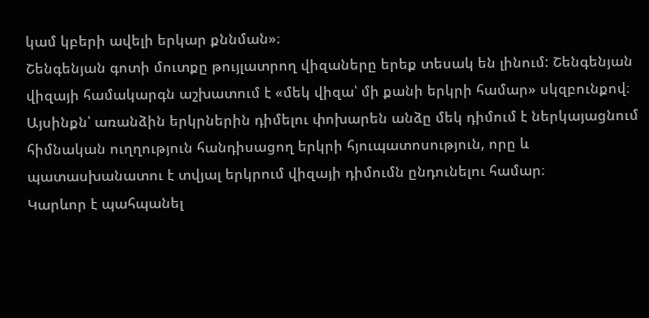կամ կբերի ավելի երկար քննման»։
Շենգենյան գոտի մուտքը թույլատրող վիզաները երեք տեսակ են լինում: Շենգենյան վիզայի համակարգն աշխատում է «մեկ վիզա՝ մի քանի երկրի համար» սկզբունքով։ Այսինքն՝ առանձին երկրներին դիմելու փոխարեն անձը մեկ դիմում է ներկայացնում հիմնական ուղղություն հանդիսացող երկրի հյուպատոսություն, որը և պատասխանատու է տվյալ երկրում վիզայի դիմումն ընդունելու համար։
Կարևոր է պահպանել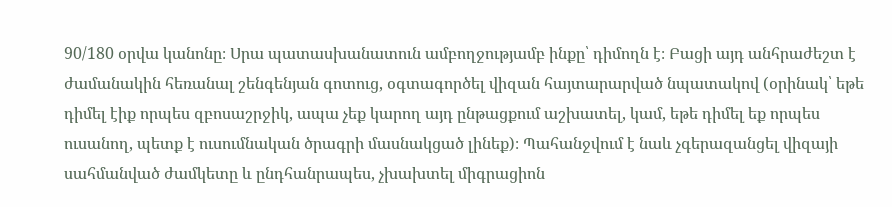90/180 օրվա կանոնը։ Սրա պատասխանատուն ամբողջությամբ ինքը՝ դիմողն է։ Բացի այդ անհրաժեշտ է ժամանակին հեռանալ շենգենյան գոտուց, օգտագործել վիզան հայտարարված նպատակով (օրինակ՝ եթե դիմել էիք որպես զբոսաշրջիկ, ապա չեք կարող այդ ընթացքում աշխատել, կամ, եթե դիմել եք որպես ուսանող, պետք է ուսումնական ծրագրի մասնակցած լինեք)։ Պահանջվում է նաև չգերազանցել վիզայի սահմանված ժամկետը և ընդհանրապես, չխախտել միգրացիոն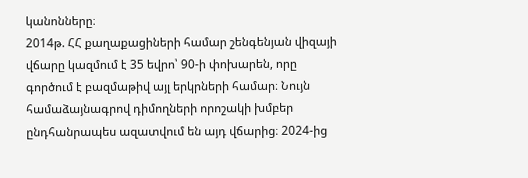կանոնները։
2014թ. ՀՀ քաղաքացիների համար շենգենյան վիզայի վճարը կազմում է 35 եվրո՝ 90-ի փոխարեն, որը գործում է բազմաթիվ այլ երկրների համար։ Նույն համաձայնագրով դիմողների որոշակի խմբեր ընդհանրապես ազատվում են այդ վճարից։ 2024-ից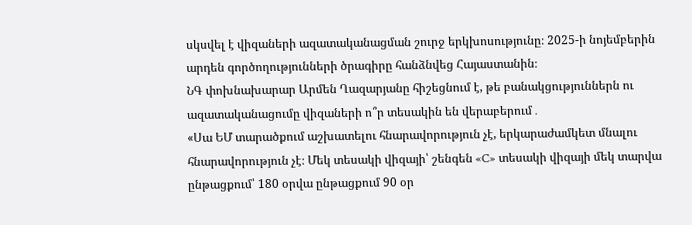սկսվել է վիզաների ազատականացման շուրջ երկխոսությունը։ 2025-ի նոյեմբերին արդեն գործողությունների ծրագիրը հանձնվեց Հայաստանին։
ՆԳ փոխնախարար Արմեն Ղազարյանը հիշեցնում է, թե բանակցություններն ու ազատականացումը վիզաների ո՞ր տեսակին են վերաբերում․
«Սա ԵՄ տարածքում աշխատելու հնարավորություն չէ, երկարաժամկետ մնալու հնարավորություն չէ։ Մեկ տեսակի վիզայի՝ շենգեն «C» տեսակի վիզայի մեկ տարվա ընթացքում՝ 180 օրվա ընթացքում 90 օր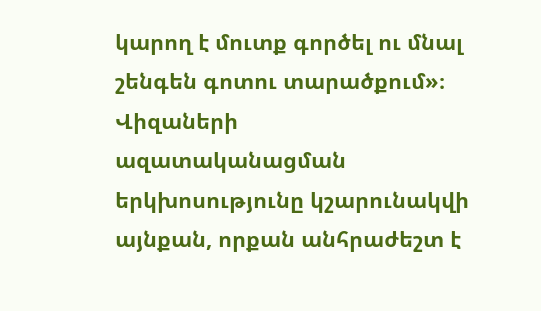կարող է մուտք գործել ու մնալ շենգեն գոտու տարածքում»։
Վիզաների ազատականացման երկխոսությունը կշարունակվի այնքան, որքան անհրաժեշտ է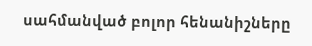սահմանված բոլոր հենանիշները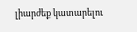լիարժեք կատարելու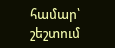համար՝ շեշտում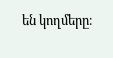են կողմերը։